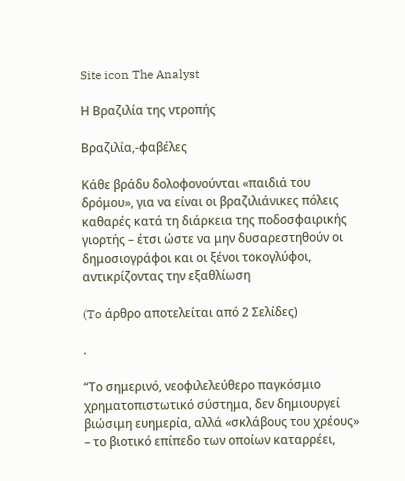Site icon The Analyst

Η Βραζιλία της ντροπής

Βραζιλία,-φαβέλες

Κάθε βράδυ δολοφονούνται «παιδιά του δρόμου», για να είναι οι βραζιλιάνικες πόλεις καθαρές κατά τη διάρκεια της ποδοσφαιρικής γιορτής – έτσι ώστε να μην δυσαρεστηθούν οι δημοσιογράφοι και οι ξένοι τοκογλύφοι, αντικρίζοντας την εξαθλίωση

(To άρθρο αποτελείται από 2 Σελίδες)

.

“Το σημερινό, νεοφιλελεύθερο παγκόσμιο χρηματοπιστωτικό σύστημα, δεν δημιουργεί βιώσιμη ευημερία, αλλά «σκλάβους του χρέους» – το βιοτικό επίπεδο των οποίων καταρρέει,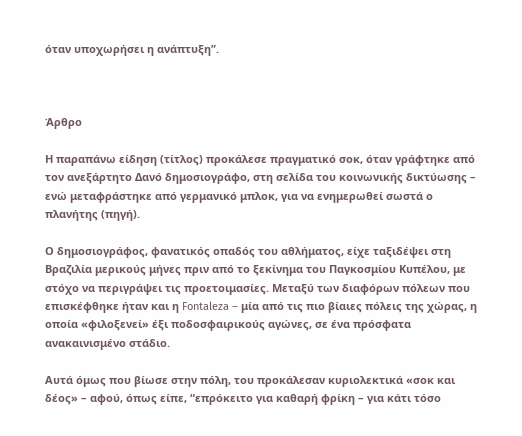όταν υποχωρήσει η ανάπτυξη”.



Άρθρο

Η παραπάνω είδηση (τίτλος) προκάλεσε πραγματικό σοκ, όταν γράφτηκε από τον ανεξάρτητο Δανό δημοσιογράφο, στη σελίδα του κοινωνικής δικτύωσης – ενώ μεταφράστηκε από γερμανικό μπλοκ, για να ενημερωθεί σωστά ο πλανήτης (πηγή).

Ο δημοσιογράφος, φανατικός οπαδός του αθλήματος, είχε ταξιδέψει στη Βραζιλία μερικούς μήνες πριν από το ξεκίνημα του Παγκοσμίου Κυπέλου, με στόχο να περιγράψει τις προετοιμασίες. Μεταξύ των διαφόρων πόλεων που επισκέφθηκε ήταν και η Fontaleza – μία από τις πιο βίαιες πόλεις της χώρας, η οποία «φιλοξενεί» έξι ποδοσφαιρικούς αγώνες, σε ένα πρόσφατα ανακαινισμένο στάδιο.

Αυτά όμως που βίωσε στην πόλη, του προκάλεσαν κυριολεκτικά «σοκ και δέος» – αφού, όπως είπε, “επρόκειτο για καθαρή φρίκη – για κάτι τόσο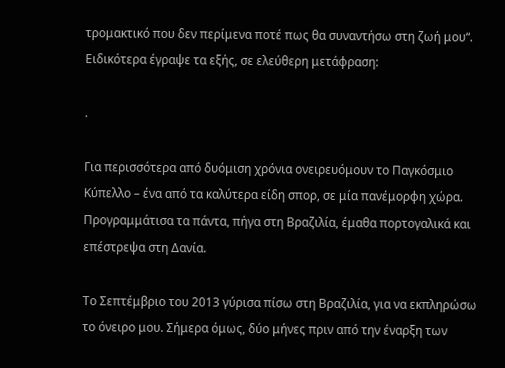τρομακτικό που δεν περίμενα ποτέ πως θα συναντήσω στη ζωή μου“. Ειδικότερα έγραψε τα εξής, σε ελεύθερη μετάφραση:

.

Για περισσότερα από δυόμιση χρόνια ονειρευόμουν το Παγκόσμιο Κύπελλο – ένα από τα καλύτερα είδη σπορ, σε μία πανέμορφη χώρα. Προγραμμάτισα τα πάντα, πήγα στη Βραζιλία, έμαθα πορτογαλικά και επέστρεψα στη Δανία.

Το Σεπτέμβριο του 2013 γύρισα πίσω στη Βραζιλία, για να εκπληρώσω το όνειρο μου. Σήμερα όμως, δύο μήνες πριν από την έναρξη των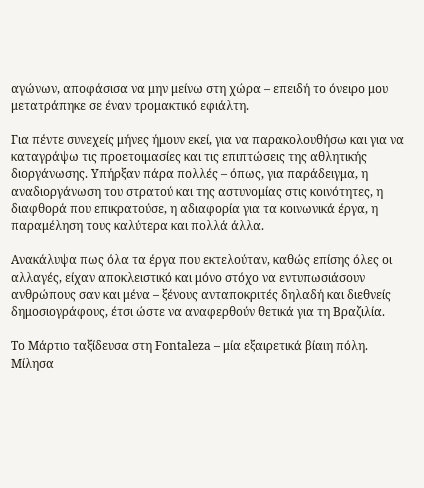αγώνων, αποφάσισα να μην μείνω στη χώρα – επειδή το όνειρο μου μετατράπηκε σε έναν τρομακτικό εφιάλτη.

Για πέντε συνεχείς μήνες ήμουν εκεί, για να παρακολουθήσω και για να καταγράψω τις προετοιμασίες και τις επιπτώσεις της αθλητικής διοργάνωσης. Υπήρξαν πάρα πολλές – όπως, για παράδειγμα, η αναδιοργάνωση του στρατού και της αστυνομίας στις κοινότητες, η διαφθορά που επικρατούσε, η αδιαφορία για τα κοινωνικά έργα, η παραμέληση τους καλύτερα και πολλά άλλα.

Ανακάλυψα πως όλα τα έργα που εκτελούταν, καθώς επίσης όλες οι αλλαγές, είχαν αποκλειστικό και μόνο στόχο να εντυπωσιάσουν ανθρώπους σαν και μένα – ξένους ανταποκριτές δηλαδή και διεθνείς δημοσιογράφους, έτσι ώστε να αναφερθούν θετικά για τη Βραζιλία.

Το Μάρτιο ταξίδευσα στη Fontaleza – μία εξαιρετικά βίαιη πόλη. Μίλησα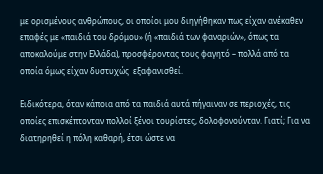με ορισμένους ανθρώπους, οι οποίοι μου διηγήθηκαν πως είχαν ανέκαθεν επαφές με «παιδιά του δρόμου» (ή «παιδιά των φαναριών», όπως τα αποκαλούμε στην Ελλάδα), προσφέροντας τους φαγητό – πολλά από τα οποία όμως είχαν δυστυχώς  εξαφανισθεί.

Ειδικότερα, όταν κάποια από τα παιδιά αυτά πήγαιναν σε περιοχές, τις οποίες επισκέπτονταν πολλοί ξένοι τουρίστες, δολοφονούνταν. Γιατί; Για να διατηρηθεί η πόλη καθαρή, έτσι ώστε να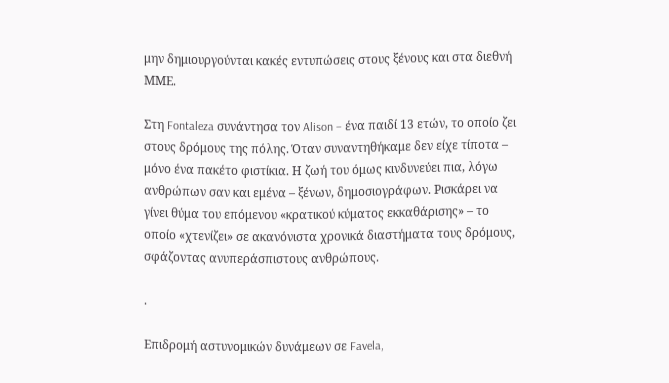μην δημιουργούνται κακές εντυπώσεις στους ξένους και στα διεθνή ΜΜΕ.

Στη Fontaleza συνάντησα τον Alison – ένα παιδί 13 ετών, το οποίο ζει στους δρόμους της πόλης. Όταν συναντηθήκαμε δεν είχε τίποτα – μόνο ένα πακέτο φιστίκια. Η ζωή του όμως κινδυνεύει πια, λόγω ανθρώπων σαν και εμένα – ξένων, δημοσιογράφων. Ρισκάρει να γίνει θύμα του επόμενου «κρατικού κύματος εκκαθάρισης» – το οποίο «χτενίζει» σε ακανόνιστα χρονικά διαστήματα τους δρόμους, σφάζοντας ανυπεράσπιστους ανθρώπους.

.

Επιδρομή αστυνομικών δυνάμεων σε Favela,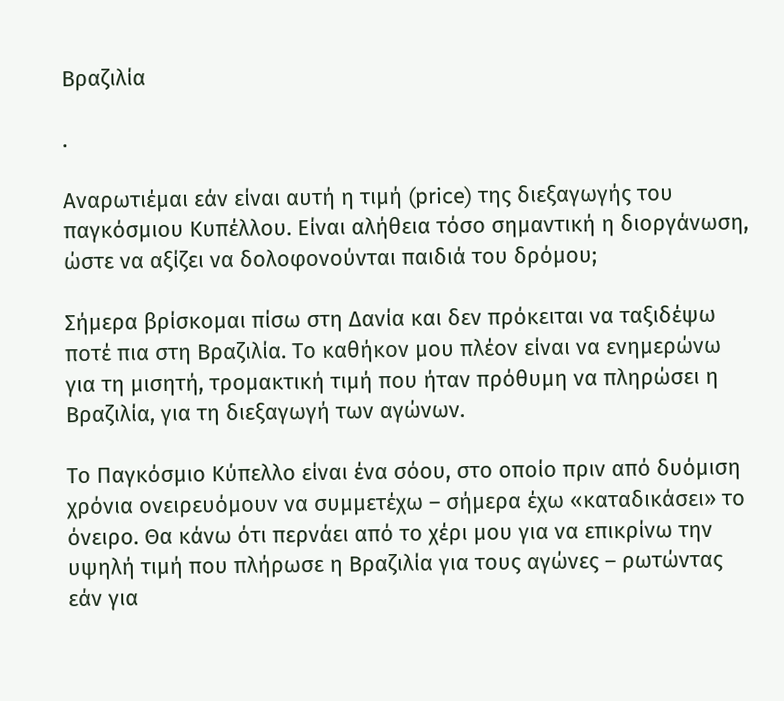Βραζιλία

.

Αναρωτιέμαι εάν είναι αυτή η τιμή (price) της διεξαγωγής του παγκόσμιου Κυπέλλου. Είναι αλήθεια τόσο σημαντική η διοργάνωση, ώστε να αξίζει να δολοφονούνται παιδιά του δρόμου;

Σήμερα βρίσκομαι πίσω στη Δανία και δεν πρόκειται να ταξιδέψω ποτέ πια στη Βραζιλία. Το καθήκον μου πλέον είναι να ενημερώνω για τη μισητή, τρομακτική τιμή που ήταν πρόθυμη να πληρώσει η Βραζιλία, για τη διεξαγωγή των αγώνων.

Το Παγκόσμιο Κύπελλο είναι ένα σόου, στο οποίο πριν από δυόμιση χρόνια ονειρευόμουν να συμμετέχω – σήμερα έχω «καταδικάσει» το όνειρο. Θα κάνω ότι περνάει από το χέρι μου για να επικρίνω την υψηλή τιμή που πλήρωσε η Βραζιλία για τους αγώνες – ρωτώντας εάν για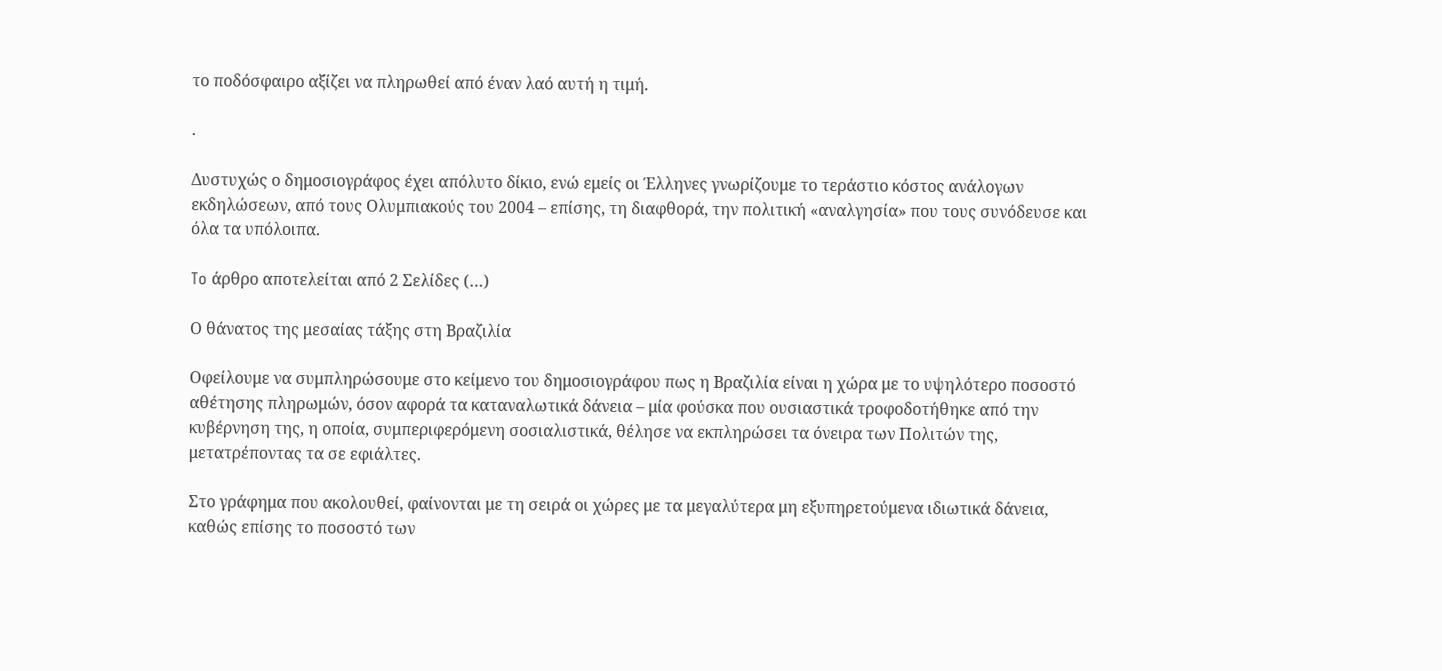το ποδόσφαιρο αξίζει να πληρωθεί από έναν λαό αυτή η τιμή.

.

Δυστυχώς ο δημοσιογράφος έχει απόλυτο δίκιο, ενώ εμείς οι Έλληνες γνωρίζουμε το τεράστιο κόστος ανάλογων εκδηλώσεων, από τους Ολυμπιακούς του 2004 – επίσης, τη διαφθορά, την πολιτική «αναλγησία» που τους συνόδευσε και όλα τα υπόλοιπα.

To άρθρο αποτελείται από 2 Σελίδες (…)

Ο θάνατος της μεσαίας τάξης στη Βραζιλία

Οφείλουμε να συμπληρώσουμε στο κείμενο του δημοσιογράφου πως η Βραζιλία είναι η χώρα με το υψηλότερο ποσοστό αθέτησης πληρωμών, όσον αφορά τα καταναλωτικά δάνεια – μία φούσκα που ουσιαστικά τροφοδοτήθηκε από την κυβέρνηση της, η οποία, συμπεριφερόμενη σοσιαλιστικά, θέλησε να εκπληρώσει τα όνειρα των Πολιτών της, μετατρέποντας τα σε εφιάλτες.

Στο γράφημα που ακολουθεί, φαίνονται με τη σειρά οι χώρες με τα μεγαλύτερα μη εξυπηρετούμενα ιδιωτικά δάνεια, καθώς επίσης το ποσοστό των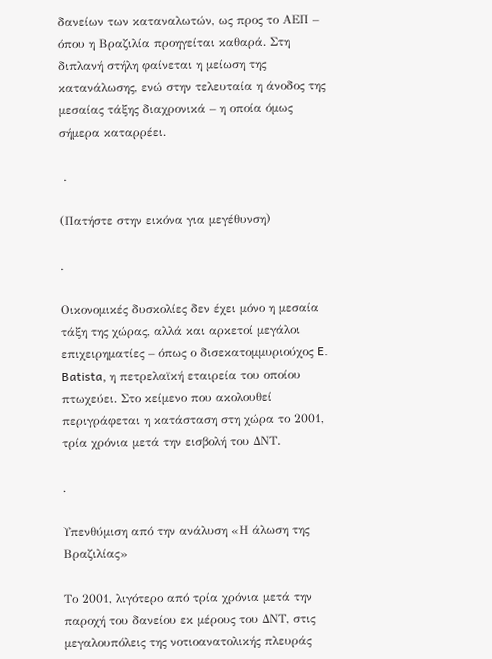δανείων των καταναλωτών, ως προς το ΑΕΠ – όπου η Βραζιλία προηγείται καθαρά. Στη διπλανή στήλη φαίνεται η μείωση της κατανάλωσης, ενώ στην τελευταία η άνοδος της μεσαίας τάξης διαχρονικά – η οποία όμως σήμερα καταρρέει.

 .

(Πατήστε στην εικόνα για μεγέθυνση)

.

Οικονομικές δυσκολίες δεν έχει μόνο η μεσαία τάξη της χώρας, αλλά και αρκετοί μεγάλοι επιχειρηματίες – όπως ο δισεκατομμυριούχος E. Batista, η πετρελαϊκή εταιρεία του οποίου πτωχεύει. Στο κείμενο που ακολουθεί περιγράφεται η κατάσταση στη χώρα το 2001, τρία χρόνια μετά την εισβολή του ΔΝΤ.

.

Υπενθύμιση από την ανάλυση «Η άλωση της Βραζιλίας»

Το 2001, λιγότερο από τρία χρόνια μετά την παροχή του δανείου εκ μέρους του ΔΝΤ, στις μεγαλουπόλεις της νοτιοανατολικής πλευράς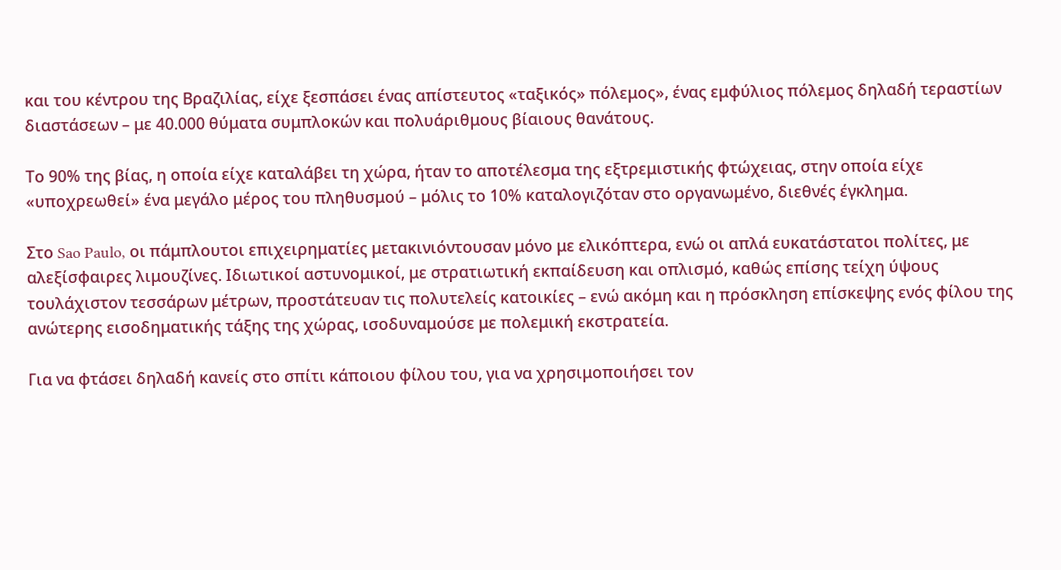και του κέντρου της Βραζιλίας, είχε ξεσπάσει ένας απίστευτος «ταξικός» πόλεμος», ένας εμφύλιος πόλεμος δηλαδή τεραστίων διαστάσεων – με 40.000 θύματα συμπλοκών και πολυάριθμους βίαιους θανάτους.

Το 90% της βίας, η οποία είχε καταλάβει τη χώρα, ήταν το αποτέλεσμα της εξτρεμιστικής φτώχειας, στην οποία είχε «υποχρεωθεί» ένα μεγάλο μέρος του πληθυσμού – μόλις το 10% καταλογιζόταν στο οργανωμένο, διεθνές έγκλημα.

Στο Sao Paulo, οι πάμπλουτοι επιχειρηματίες μετακινιόντουσαν μόνο με ελικόπτερα, ενώ οι απλά ευκατάστατοι πολίτες, με αλεξίσφαιρες λιμουζίνες. Ιδιωτικοί αστυνομικοί, με στρατιωτική εκπαίδευση και οπλισμό, καθώς επίσης τείχη ύψους τουλάχιστον τεσσάρων μέτρων, προστάτευαν τις πολυτελείς κατοικίες – ενώ ακόμη και η πρόσκληση επίσκεψης ενός φίλου της ανώτερης εισοδηματικής τάξης της χώρας, ισοδυναμούσε με πολεμική εκστρατεία.

Για να φτάσει δηλαδή κανείς στο σπίτι κάποιου φίλου του, για να χρησιμοποιήσει τον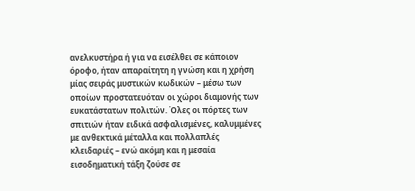ανελκυστήρα ή για να εισέλθει σε κάποιον όροφο, ήταν απαραίτητη η γνώση και η χρήση μίας σειράς μυστικών κωδικών – μέσω των οποίων προστατευόταν οι χώροι διαμονής των ευκατάστατων πολιτών. Όλες οι πόρτες των σπιτιών ήταν ειδικά ασφαλισμένες, καλυμμένες με ανθεκτικά μέταλλα και πολλαπλές κλειδαριές – ενώ ακόμη και η μεσαία εισοδηματική τάξη ζούσε σε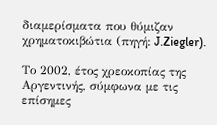διαμερίσματα που θύμιζαν χρηματοκιβώτια (πηγή: J.Ziegler).

Το 2002, έτος χρεοκοπίας της Αργεντινής, σύμφωνα με τις επίσημες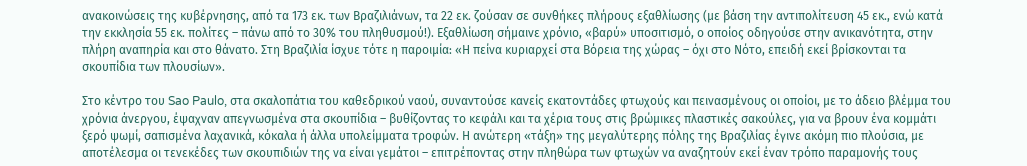ανακοινώσεις της κυβέρνησης, από τα 173 εκ. των Βραζιλιάνων, τα 22 εκ. ζούσαν σε συνθήκες πλήρους εξαθλίωσης (με βάση την αντιπολίτευση 45 εκ., ενώ κατά την εκκλησία 55 εκ. πολίτες – πάνω από το 30% του πληθυσμού!). Εξαθλίωση σήμαινε χρόνιο, «βαρύ» υποσιτισμό, ο οποίος οδηγούσε στην ανικανότητα, στην πλήρη αναπηρία και στο θάνατο. Στη Βραζιλία ίσχυε τότε η παροιμία: «Η πείνα κυριαρχεί στα Βόρεια της χώρας – όχι στο Νότο, επειδή εκεί βρίσκονται τα σκουπίδια των πλουσίων».

Στο κέντρο του Sao Paulo, στα σκαλοπάτια του καθεδρικού ναού, συναντούσε κανείς εκατοντάδες φτωχούς και πεινασμένους οι οποίοι, με το άδειο βλέμμα του χρόνια άνεργου, έψαχναν απεγνωσμένα στα σκουπίδια – βυθίζοντας το κεφάλι και τα χέρια τους στις βρώμικες πλαστικές σακούλες, για να βρουν ένα κομμάτι ξερό ψωμί, σαπισμένα λαχανικά, κόκαλα ή άλλα υπολείμματα τροφών. Η ανώτερη «τάξη» της μεγαλύτερης πόλης της Βραζιλίας έγινε ακόμη πιο πλούσια, με αποτέλεσμα οι τενεκέδες των σκουπιδιών της να είναι γεμάτοι – επιτρέποντας στην πληθώρα των φτωχών να αναζητούν εκεί έναν τρόπο παραμονής τους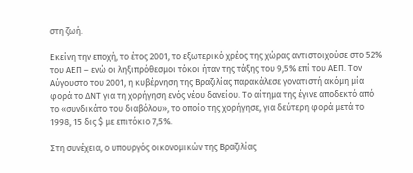στη ζωή.

Εκείνη την εποχή, το έτος 2001, το εξωτερικό χρέος της χώρας αντιστοιχούσε στο 52% του ΑΕΠ – ενώ οι ληξιπρόθεσμοι τόκοι ήταν της τάξης του 9,5% επί του ΑΕΠ. Τον Αύγουστο του 2001, η κυβέρνηση της Βραζιλίας παρακάλεσε γονατιστή ακόμη μία φορά το ΔΝΤ για τη χορήγηση ενός νέου δανείου. Το αίτημα της έγινε αποδεκτό από το «συνδικάτο του διαβόλου», το οποίο της χορήγησε, για δεύτερη φορά μετά το 1998, 15 δις $ με επιτόκιο 7,5%.

Στη συνέχεια, ο υπουργός οικονομικών της Βραζιλίας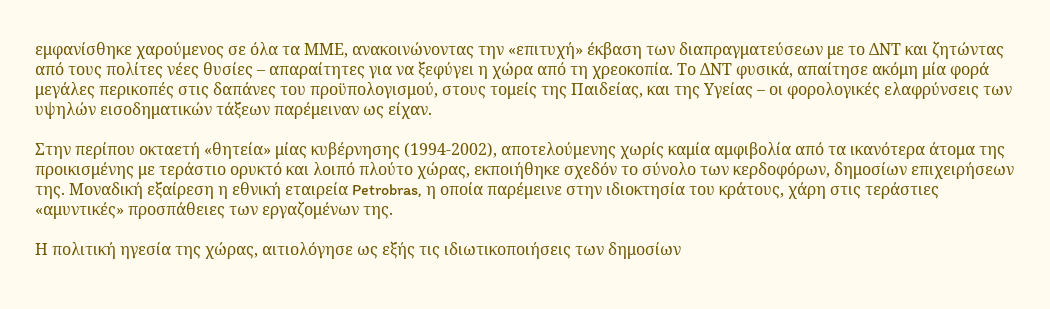εμφανίσθηκε χαρούμενος σε όλα τα ΜΜΕ, ανακοινώνοντας την «επιτυχή» έκβαση των διαπραγματεύσεων με το ΔΝΤ και ζητώντας από τους πολίτες νέες θυσίες – απαραίτητες για να ξεφύγει η χώρα από τη χρεοκοπία. Το ΔΝΤ φυσικά, απαίτησε ακόμη μία φορά μεγάλες περικοπές στις δαπάνες του προϋπολογισμού, στους τομείς της Παιδείας, και της Υγείας – οι φορολογικές ελαφρύνσεις των υψηλών εισοδηματικών τάξεων παρέμειναν ως είχαν.

Στην περίπου οκταετή «θητεία» μίας κυβέρνησης (1994-2002), αποτελούμενης χωρίς καμία αμφιβολία από τα ικανότερα άτομα της προικισμένης με τεράστιο ορυκτό και λοιπό πλούτο χώρας, εκποιήθηκε σχεδόν το σύνολο των κερδοφόρων, δημοσίων επιχειρήσεων της. Μοναδική εξαίρεση η εθνική εταιρεία Petrobras, η οποία παρέμεινε στην ιδιοκτησία του κράτους, χάρη στις τεράστιες «αμυντικές» προσπάθειες των εργαζομένων της.

Η πολιτική ηγεσία της χώρας, αιτιολόγησε ως εξής τις ιδιωτικοποιήσεις των δημοσίων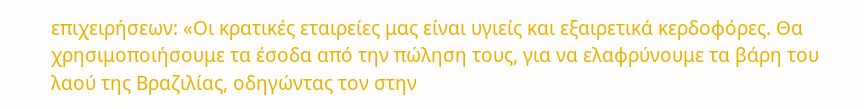επιχειρήσεων: «Οι κρατικές εταιρείες μας είναι υγιείς και εξαιρετικά κερδοφόρες. Θα χρησιμοποιήσουμε τα έσοδα από την πώληση τους, για να ελαφρύνουμε τα βάρη του λαού της Βραζιλίας, οδηγώντας τον στην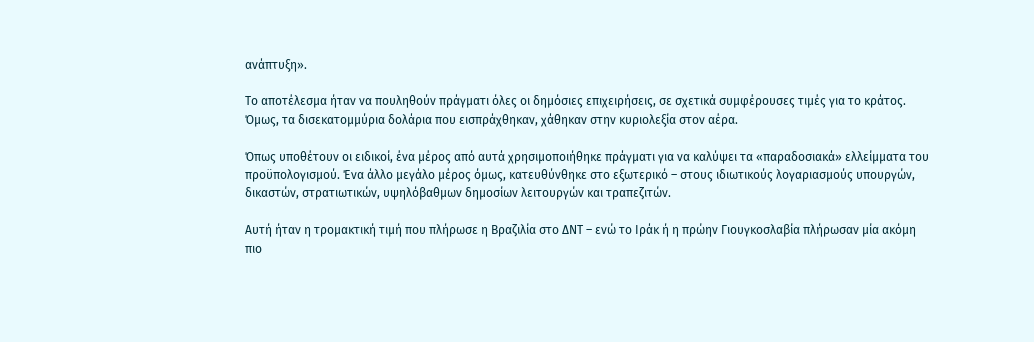ανάπτυξη».

Το αποτέλεσμα ήταν να πουληθούν πράγματι όλες οι δημόσιες επιχειρήσεις, σε σχετικά συμφέρουσες τιμές για το κράτος. Όμως, τα δισεκατομμύρια δολάρια που εισπράχθηκαν, χάθηκαν στην κυριολεξία στον αέρα.

Όπως υποθέτουν οι ειδικοί, ένα μέρος από αυτά χρησιμοποιήθηκε πράγματι για να καλύψει τα «παραδοσιακά» ελλείμματα του προϋπολογισμού. Ένα άλλο μεγάλο μέρος όμως, κατευθύνθηκε στο εξωτερικό – στους ιδιωτικούς λογαριασμούς υπουργών, δικαστών, στρατιωτικών, υψηλόβαθμων δημοσίων λειτουργών και τραπεζιτών.

Αυτή ήταν η τρομακτική τιμή που πλήρωσε η Βραζιλία στο ΔΝΤ – ενώ το Ιράκ ή η πρώην Γιουγκοσλαβία πλήρωσαν μία ακόμη πιο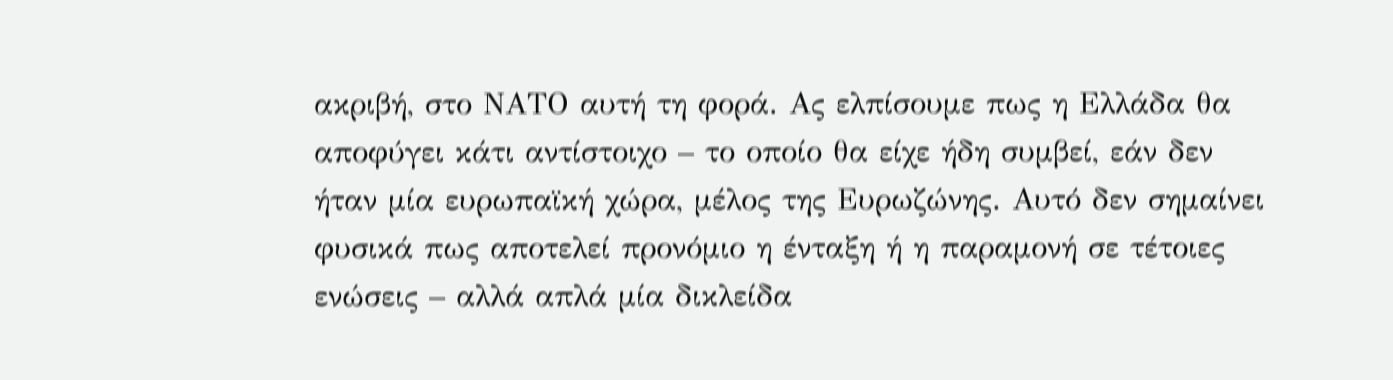ακριβή, στο ΝΑΤΟ αυτή τη φορά. Ας ελπίσουμε πως η Ελλάδα θα αποφύγει κάτι αντίστοιχο – το οποίο θα είχε ήδη συμβεί, εάν δεν ήταν μία ευρωπαϊκή χώρα, μέλος της Ευρωζώνης. Αυτό δεν σημαίνει φυσικά πως αποτελεί προνόμιο η ένταξη ή η παραμονή σε τέτοιες ενώσεις – αλλά απλά μία δικλείδα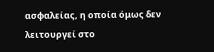ασφαλείας, η οποία όμως δεν λειτουργεί στο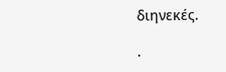διηνεκές.

.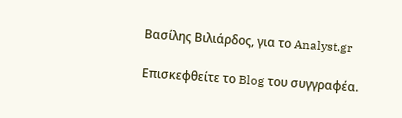Βασίλης Βιλιάρδος, για το Analyst.gr

Επισκεφθείτε το Blog του συγγραφέα.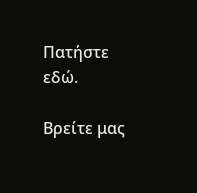Πατήστε εδώ.

Βρείτε μας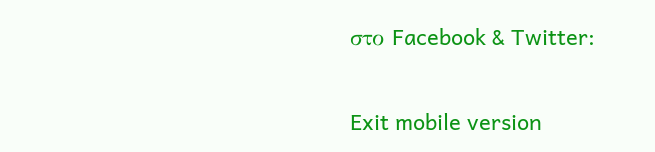στο Facebook & Twitter:


Exit mobile version